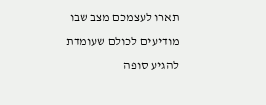תארו לעצמכם מצב שבו מודיעים לכולם שעומדת להגיע סופה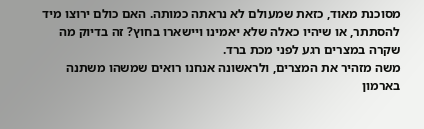מסוכנת מאוד, כזאת שמעולם לא נראתה כמותה. האם כולם ירוצו מיד להסתתר, או שיהיו כאלה שלא יאמינו ויישארו בחוץ? זה בדיוק מה שקרה במצרים רגע לפני מכת ברד.
משה מזהיר את המצרים, ולראשונה אנחנו רואים שמשהו משתנה בארמון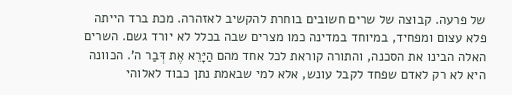של פרעה. קבוצה של שרים חשובים בוחרת להקשיב לאזהרה. מכת ברד הייתה פלא עצום ומפחיד, במיוחד במדינה כמו מצרים שבה בכלל לא יורד גשם. השרים האלה הבינו את הסכנה, והתורה קוראת לכל אחד מהם הַיָּרֵא אֶת דְּבַר ה'. הכוונה היא לא רק לאדם שפחד לקבל עונש, אלא למי שבאמת נתן כבוד לאלוהי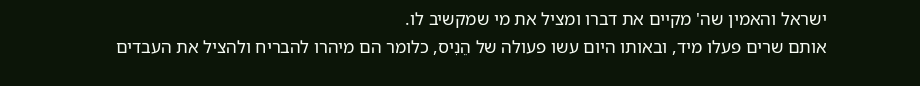ישראל והאמין שה' מקיים את דברו ומציל את מי שמקשיב לו.
אותם שרים פעלו מיד, ובאותו היום עשו פעולה של הֵנִיס, כלומר הם מיהרו להבריח ולהציל את העבדים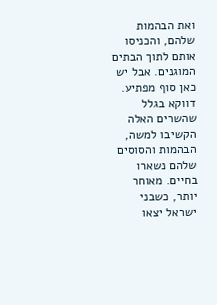ואת הבהמות שלהם, והכניסו אותם לתוך הבתים המוגנים. אבל יש כאן סוף מפתיע. דווקא בגלל שהשרים האלה הקשיבו למשה, הבהמות והסוסים שלהם נשארו בחיים. מאוחר יותר, כשבני ישראל יצאו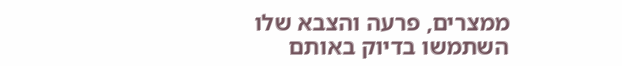ממצרים, פרעה והצבא שלו השתמשו בדיוק באותם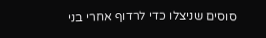סוסים שניצלו כדי לרדוף אחרי בני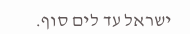ישראל עד לים סוף.